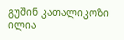გუშინ კათალიკოზი ილია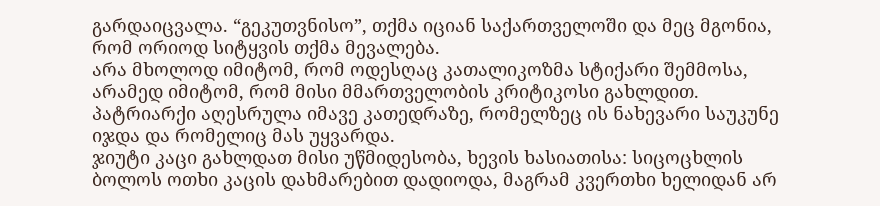გარდაიცვალა. “გეკუთვნისო”, თქმა იციან საქართველოში და მეც მგონია, რომ ორიოდ სიტყვის თქმა მევალება.
არა მხოლოდ იმიტომ, რომ ოდესღაც კათალიკოზმა სტიქარი შემმოსა, არამედ იმიტომ, რომ მისი მმართველობის კრიტიკოსი გახლდით.
პატრიარქი აღესრულა იმავე კათედრაზე, რომელზეც ის ნახევარი საუკუნე იჯდა და რომელიც მას უყვარდა.
ჯიუტი კაცი გახლდათ მისი უწმიდესობა, ხევის ხასიათისა: სიცოცხლის ბოლოს ოთხი კაცის დახმარებით დადიოდა, მაგრამ კვერთხი ხელიდან არ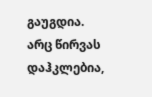გაუგდია.
არც წირვას დაჰკლებია,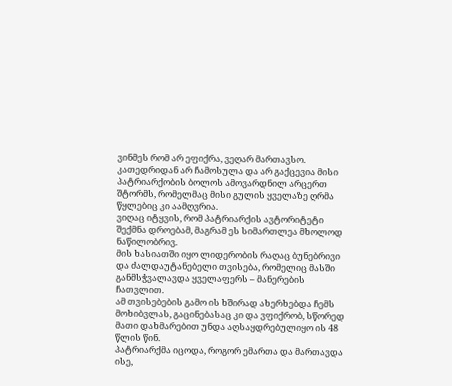ვინმეს რომ არ ეფიქრა, ვეღარ მართავსო.
კათედრიდან არ ჩამოსულა და არ გაქცევია მისი პატრიარქობის ბოლოს ამოვარდნილ არცერთ შტორმს, რომელმაც მისი გულის ყველაზე ღრმა წყლებიც კი აამღვრია.
ვიღაც იტყვის, რომ პატრიარქის ავტორიტეტი შექმნა დროებამ, მაგრამ ეს სიმართლეა მხოლოდ ნაწილობრივ.
მის ხასიათში იყო ლიდერობის რაღაც ბუნებრივი და ძალდაუტანებელი თვისება, რომელიც მასში განმსჭვალავდა ყველაფერს – მანერების ჩათვლით.
ამ თვისებების გამო ის ხშირად ახერხებდა ჩემს მოხიბვლას, გაცინებასაც კი და ვფიქრობ, სწორედ მათი დახმარებით უნდა აღსაყდრებულიყო ის 48 წლის წინ.
პატრიარქმა იცოდა, როგორ ემართა და მართავდა ისე,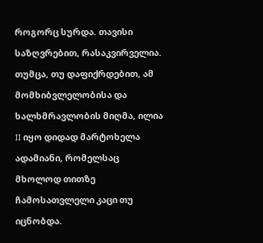როგორც სურდა. თავისი საზღვრებით, რასაკვირველია.
თუმცა, თუ დაფიქრდებით, ამ მომხიბვლელობისა და ხალხმრავლობის მიღმა, ილია II იყო დიდად მარტოხელა ადამიანი, რომელსაც მხოლოდ თითზე ჩამოსათვლელი კაცი თუ იცნობდა.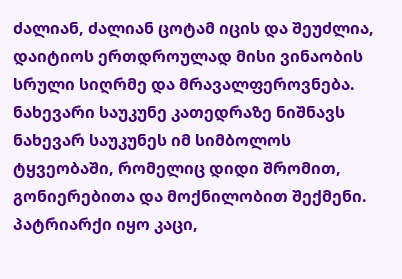ძალიან, ძალიან ცოტამ იცის და შეუძლია, დაიტიოს ერთდროულად მისი ვინაობის სრული სიღრმე და მრავალფეროვნება.
ნახევარი საუკუნე კათედრაზე ნიშნავს ნახევარ საუკუნეს იმ სიმბოლოს ტყვეობაში, რომელიც დიდი შრომით, გონიერებითა და მოქნილობით შექმენი.
პატრიარქი იყო კაცი,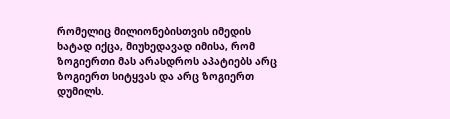რომელიც მილიონებისთვის იმედის ხატად იქცა, მიუხედავად იმისა, რომ ზოგიერთი მას არასდროს აპატიებს არც ზოგიერთ სიტყვას და არც ზოგიერთ დუმილს.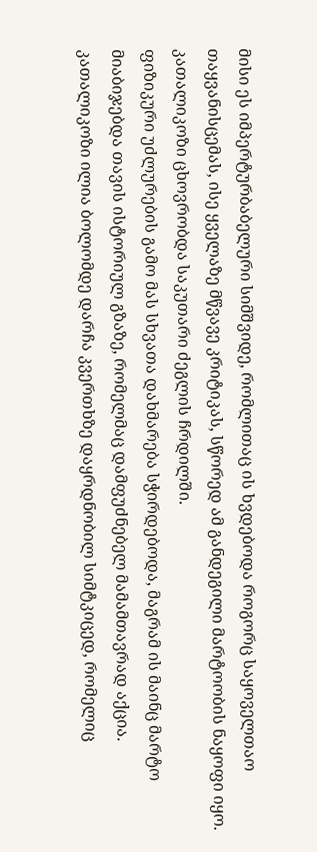მისი ეს იმპერტურბაბელური სიმშვიდე, რომლითაც ის ხვდებოდა როგორც საყოველთაო თაყვანისცემას, ისე ყველაზე მწვავე კრიტიკას, სწორედ ამ განდეგილი მარტოობის ნაყოფი იყო.
კათალიკოზი ცხოვრობდა საკუთარი ძეგლის ჩრდილში.
ფიზიკური უძლურების გამო მას სხვათა დახმარება სჭირდებოდა, მაგრამ ის მაინც მარტო მიაბიჯებდა თავის ისტორიულ გზაზე, რომელმაც დამფუძნებელ მამამთავრად აქცია.
კათალიკოზი ილია ბოლომდე დარჩა კვერთხზე დაყრდნობილ სიმტკიცედ, რომელიც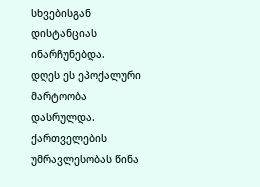სხვებისგან დისტანციას ინარჩუნებდა.
დღეს ეს ეპოქალური მარტოობა დასრულდა.
ქართველების უმრავლესობას წინა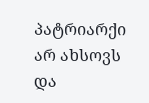პატრიარქი არ ახსოვს და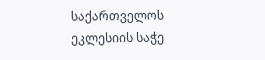საქართველოს ეკლესიის საჭე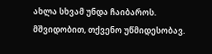ახლა სხვამ უნდა ჩაიბაროს.
მშვიდობით, თქვენო უწმიდესობავ.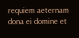requiem aeternam dona ei domine et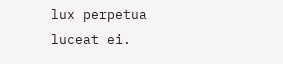lux perpetua luceat ei.